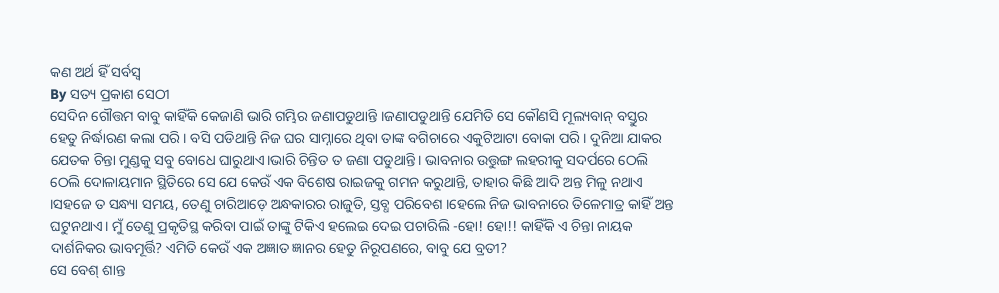କଣ ଅର୍ଥ ହିଁ ସର୍ବସ୍ୱ
By ସତ୍ୟ ପ୍ରକାଶ ସେଠୀ
ସେଦିନ ଗୌତ୍ତମ ବାବୁ କାହିଁକି କେଜାଣି ଭାରି ଗମ୍ଭିର ଜଣାପଡୁଥାନ୍ତି ।ଜଣାପଡୁଥାନ୍ତି ଯେମିତି ସେ କୌଣସି ମୂଲ୍ୟବାନ୍ ବସ୍ତୁର ହେତୁ ନିର୍ଦ୍ଧାରଣ କଲା ପରି। ବସି ପଡିଥାନ୍ତି ନିଜ ଘର ସାମ୍ନାରେ ଥିବା ତାଙ୍କ ବଗିଚାରେ ଏକୁଟିଆଟା ବୋକା ପରି । ଦୁନିଆ ଯାକର ଯେତକ ଚିନ୍ତା ମୁଣ୍ଡକୁ ସବୁ ବୋଧେ ଘାରୁଥାଏ।ଭାରି ଚିନ୍ତିତ ତ ଜଣା ପଡୁଥାନ୍ତି। ଭାବନାର ଉତ୍ତୁଙ୍ଗ ଲହରୀକୁ ସଦର୍ପରେ ଠେଲି ଠେଲି ଦୋଳାୟମାନ ସ୍ଥିତିରେ ସେ ଯେ କେଉଁ ଏକ ବିଶେଷ ରାଇଜକୁ ଗମନ କରୁଥାନ୍ତି, ତାହାର କିଛି ଆଦି ଅନ୍ତ ମିଳୁ ନଥାଏ ।ସହଜେ ତ ସନ୍ଧ୍ୟା ସମୟ, ତେଣୁ ଚାରିଆଡ଼େ ଅନ୍ଧକାରର ରାଜୁତି, ସ୍ତବ୍ଧ ପରିବେଶ ।ହେଲେ ନିଜ ଭାବନାରେ ତିଳେମାତ୍ର କାହିଁ ଅନ୍ତ ଘଟୁନଥାଏ। ମୁଁ ତେଣୁ ପ୍ରକୃତିସ୍ଥ କରିବା ପାଇଁ ତାଙ୍କୁ ଟିକିଏ ହଲେଇ ଦେଇ ପଚାରିଲି -ହୋ! ହୋ!! କାହିଁକି ଏ ଚିନ୍ତା ନାୟକ ଦାର୍ଶନିକର ଭାବମୂର୍ତ୍ତି? ଏମିତି କେଉଁ ଏକ ଅଜ୍ଞାତ ଜ୍ଞାନର ହେତୁ ନିରୂପଣରେ, ବାବୁ ଯେ ବ୍ରତୀ?
ସେ ବେଶ୍ ଶାନ୍ତ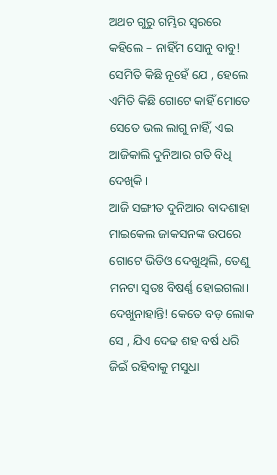ଅଥଚ ଗୁରୁ ଗମ୍ଭିର ସ୍ଵରରେ କହିଲେ – ନାହିଁମ ସୋନୁ ବାବୁ! ସେମିତି କିଛି ନୂହେଁ ଯେ , ହେଲେ ଏମିତି କିଛି ଗୋଟେ କାହିଁ ମୋତେ ସେତେ ଭଲ ଲାଗୁ ନାହିଁ, ଏଇ ଆଜିକାଲି ଦୁନିଆର ଗତି ବିଧି ଦେଖିକି ।
ଆଜି ସଙ୍ଗୀତ ଦୁନିଆର ବାଦଶାହା ମାଇକେଲ ଜାକସନଙ୍କ ଉପରେ ଗୋଟେ ଭିଡିଓ ଦେଖୁଥିଲି, ତେଣୁ ମନଟା ସ୍ୱତଃ ବିଷର୍ଣ୍ଣ ହୋଇଗଲା। ଦେଖୁନାହାନ୍ତି! କେତେ ବଡ଼ ଲୋକ ସେ , ଯିଏ ଦେଢ ଶହ ବର୍ଷ ଧରି ଜିଇଁ ରହିବାକୁ ମସୁଧା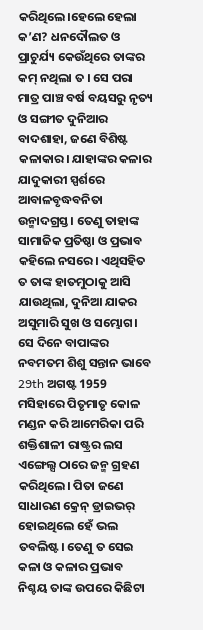କରିଥିଲେ।ହେଲେ ହେଲା କ’ଣ? ଧନଦୌଲତ ଓ ପ୍ରାଚୁର୍ଯ୍ୟ କେଉଁଥିରେ ତାଙ୍କର କମ୍ ନଥିଲା ତ । ସେ ପରା ମାତ୍ର ପାଞ୍ଚ ବର୍ଷ ବୟସରୁ ନୃତ୍ୟ ଓ ସଙ୍ଗୀତ ଦୁନିଆର ବାଦଶାହା, ଜଣେ ବିଶିଷ୍ଟ କଳାକାର। ଯାହାଙ୍କର କଳାର ଯାଦୁକାରୀ ସ୍ପର୍ଶରେ ଆବାଳବୃଦ୍ଧବନିତା ଉନ୍ମାଦଗ୍ରସ୍ତ। ତେଣୁ ତାହାଙ୍କ ସାମାଜିକ ପ୍ରତିଷ୍ଠା ଓ ପ୍ରଭାବ କହିଲେ ନସରେ। ଏଥିସହିତ ତ ତାଙ୍କ ହାତମୁଠାକୁ ଆସି ଯାଉଥିଲା, ଦୁନିଆ ଯାକର ଅସୁମାରି ସୁଖ ଓ ସମ୍ଭୋଗ। ସେ ଦିନେ ବାପାଙ୍କର ନବମତମ ଶିଶୁ ସନ୍ତାନ ଭାବେ 29th ଅଗଷ୍ଟ 1959 ମସିହାରେ ପିତୃମାତୃ କୋଳ ମଣ୍ଡନ କରି ଆମେରିକା ପରି ଶକ୍ତିଶାଳୀ ରାଷ୍ଟ୍ରର ଲସ ଏଙ୍ଗେଲ୍ସ ଠାରେ ଜନ୍ମ ଗ୍ରହଣ କରିଥିଲେ। ପିତା ଜଣେ ସାଧାରଣ କ୍ରେନ୍ ଡ୍ରାଇଭର୍ ହୋଇଥିଲେ ହେଁ ଭଲ ତବଲିଷ୍ଟ। ତେଣୁ ତ ସେଇ କଳା ଓ କଳାର ପ୍ରଭାବ ନିଶ୍ଚୟ ତାଙ୍କ ଉପରେ କିଛିଟା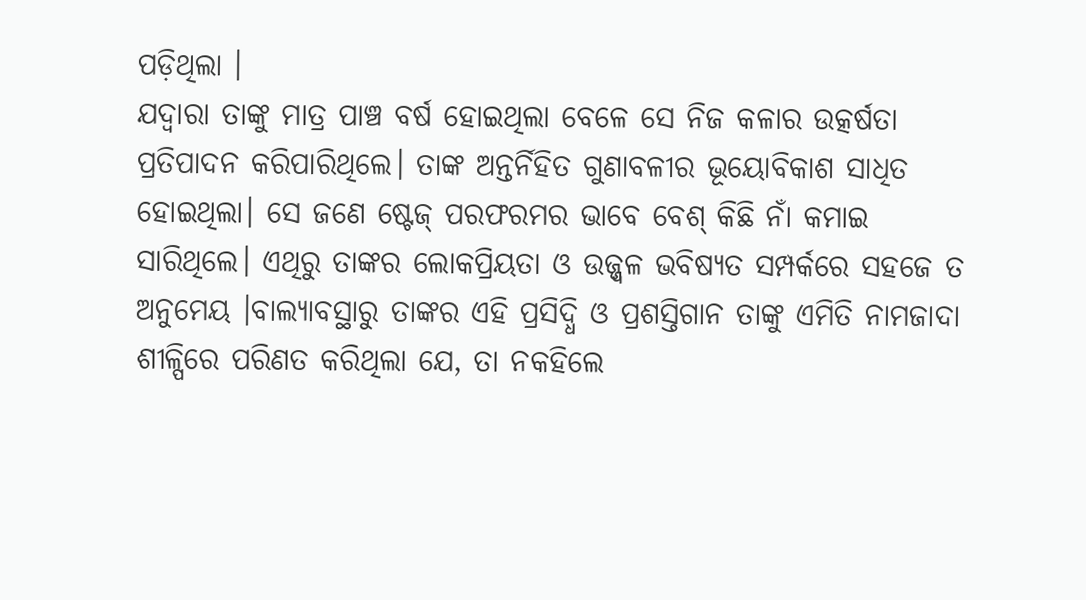ପଡ଼ିଥିଲା ।
ଯଦ୍ୱାରା ତାଙ୍କୁ ମାତ୍ର ପାଞ୍ଚ ବର୍ଷ ହୋଇଥିଲା ବେଳେ ସେ ନିଜ କଳାର ଉତ୍କର୍ଷତା ପ୍ରତିପାଦନ କରିପାରିଥିଲେ। ତାଙ୍କ ଅନ୍ତର୍ନିହିତ ଗୁଣାବଳୀର ଭୂୟୋବିକାଶ ସାଧିତ ହୋଇଥିଲା। ସେ ଜଣେ ଷ୍ଟେଜ୍ ପରଫରମର ଭାବେ ବେଶ୍ କିଛି ନାଁ କମାଇ ସାରିଥିଲେ। ଏଥିରୁ ତାଙ୍କର ଲୋକପ୍ରିୟତା ଓ ଉଜ୍ଜ୍ଵଳ ଭବିଷ୍ୟତ ସମ୍ପର୍କରେ ସହଜେ ତ ଅନୁମେୟ ।ବାଲ୍ୟାବସ୍ଥାରୁ ତାଙ୍କର ଏହି ପ୍ରସିଦ୍ଧି ଓ ପ୍ରଶସ୍ତିଗାନ ତାଙ୍କୁ ଏମିତି ନାମଜାଦା ଶୀଳ୍ପିରେ ପରିଣତ କରିଥିଲା ଯେ, ତା ନକହିଲେ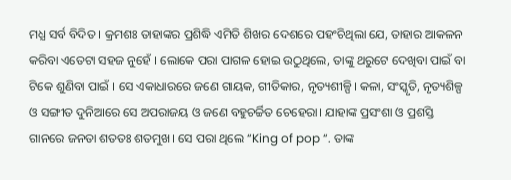ମଧ୍ଯ ସର୍ବ ବିଦିତ । କ୍ରମଶଃ ତାହାଙ୍କର ପ୍ରଶିଦ୍ଧି ଏମିତି ଶିଖର ଦେଶରେ ପହଂଚିଥିଲା ଯେ, ତାହାର ଆକଳନ କରିବା ଏତେଟା ସହଜ ନୁହେଁ । ଲୋକେ ପରା ପାଗଳ ହୋଇ ଉଠୁଥିଲେ, ତାଙ୍କୁ ଥରୁଟେ ଦେଖିବା ପାଇଁ ବା ଟିକେ ଶୁଣିବା ପାଇଁ । ସେ ଏକାଧାରରେ ଜଣେ ଗାୟକ, ଗୀତିକାର, ନୃତ୍ୟଶୀଳ୍ପି। କଳା, ସଂସ୍କୃତି, ନୃତ୍ୟଶିଳ୍ପ ଓ ସଙ୍ଗୀତ ଦୁନିଆରେ ସେ ଅପରାଜୟ ଓ ଜଣେ ବହୁଚର୍ଚ୍ଚିତ ଚେହେରା। ଯାହାଙ୍କ ପ୍ରସଂଶା ଓ ପ୍ରଶସ୍ତି ଗାନରେ ଜନତା ଶତତଃ ଶତମୁଖ। ସେ ପରା ଥିଲେ “King of pop “. ତାଙ୍କ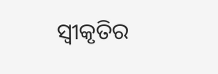ସ୍ୱୀକୃତିର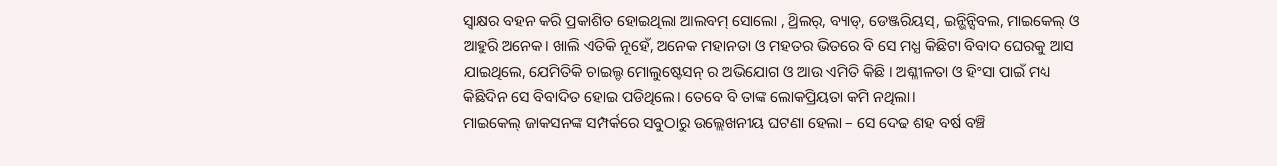ସ୍ଵାକ୍ଷର ବହନ କରି ପ୍ରକାଶିତ ହୋଇଥିଲା ଆଲବମ୍ ସୋଲୋ , ଥ୍ରିଲର୍, ବ୍ୟାଡ୍, ଡେଞ୍ଜରିୟସ୍, ଇନ୍ଭିନ୍ସିବଲ, ମାଇକେଲ୍ ଓ ଆହୁରି ଅନେକ। ଖାଲି ଏତିକି ନୂହେଁ, ଅନେକ ମହାନତା ଓ ମହତର ଭିତରେ ବି ସେ ମଧ୍ଯ କିଛିଟା ବିବାଦ ଘେରକୁ ଆସ ଯାଇଥିଲେ, ଯେମିତିକି ଚାଇଲ୍ଡ ମୋଲୁଷ୍ଟେସନ୍ ର ଅଭିଯୋଗ ଓ ଆଉ ଏମିତି କିଛି । ଅଶ୍ଳୀଳତା ଓ ହିଂସା ପାଇଁ ମଧ୍ୟ କିଛିଦିନ ସେ ବିବାଦିତ ହୋଇ ପଡିଥିଲେ। ତେବେ ବି ତାଙ୍କ ଲୋକପ୍ରିୟତା କମି ନଥିଲା।
ମାଇକେଲ୍ ଜାକସନଙ୍କ ସମ୍ପର୍କରେ ସବୁଠାରୁ ଉଲ୍ଲେଖନୀୟ ଘଟଣା ହେଲା – ସେ ଦେଢ ଶହ ବର୍ଷ ବଞ୍ଚି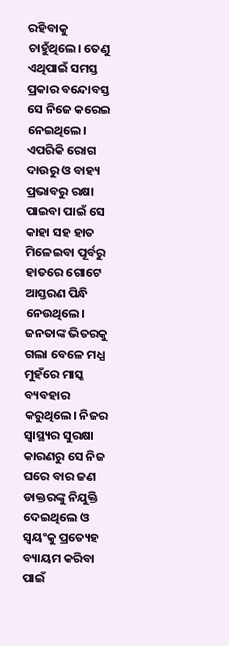ରହିବାକୁ ଚାହୁଁଥିଲେ। ତେଣୁ ଏଥିପାଇଁ ସମସ୍ତ ପ୍ରକାର ବନ୍ଦୋବସ୍ତ ସେ ନିଜେ କରେଇ ନେଇଥିଲେ। ଏପରିକି ରୋଗ ଦାଉରୁ ଓ ବାହ୍ୟ ପ୍ରଭାବରୁ ରକ୍ଷା ପାଇବା ପାଇଁ ସେ କାହା ସହ ହାତ ମିଳେଇବା ପୂର୍ବରୁ ହାତରେ ଗୋଟେ ଆସ୍ତରଣ ପିନ୍ଧି ନେଉଥିଲେ। ଜନତାଙ୍କ ଭିତରକୁ ଗଲା ବେଳେ ମଧ୍ଯ ମୁହଁରେ ମାସ୍କ ବ୍ୟବହାର କରୁଥିଲେ। ନିଜର ସ୍ୱାସ୍ଥ୍ୟର ସୁରକ୍ଷା କାରଣରୁ ସେ ନିଜ ଘରେ ବାର ଜଣ ଡାକ୍ତରଙ୍କୁ ନିଯୁକ୍ତି ଦେଇଥିଲେ ଓ ସ୍ଵୟଂକୁ ପ୍ରତ୍ୟେହ ବ୍ୟାୟମ କରିବା ପାଇଁ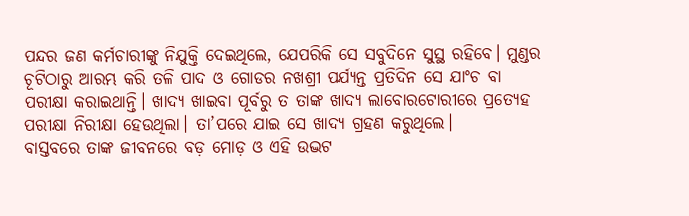ପନ୍ଦର ଜଣ କର୍ମଚାରୀଙ୍କୁ ନିଯୁକ୍ତି ଦେଇଥିଲେ, ଯେପରିକି ସେ ସବୁଦିନେ ସୁସ୍ଥ ରହିବେ। ମୁଣ୍ଡର ଚୂଟିଠାରୁ ଆରମ୍ଭ କରି ତଳି ପାଦ ଓ ଗୋଡର ନଖଶ୍ରୀ ପର୍ଯ୍ୟନ୍ତ ପ୍ରତିଦିନ ସେ ଯାଂଚ ବା ପରୀକ୍ଷା କରାଇଥାନ୍ତି। ଖାଦ୍ୟ ଖାଇବା ପୂର୍ବରୁ ତ ତାଙ୍କ ଖାଦ୍ୟ ଲାବୋରଟୋରୀରେ ପ୍ରତ୍ୟେହ ପରୀକ୍ଷା ନିରୀକ୍ଷା ହେଉଥିଲା। ତା’ପରେ ଯାଇ ସେ ଖାଦ୍ୟ ଗ୍ରହଣ କରୁଥିଲେ।
ବାସ୍ତବରେ ତାଙ୍କ ଜୀବନରେ ବଡ଼ ମୋଡ଼ ଓ ଏହି ଉଦ୍ଭଟ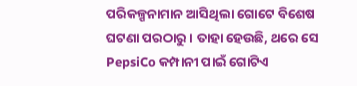ପରିକଳ୍ପନାମାନ ଆସିଥିଲା ଗୋଟେ ବିଶେଷ ଘଟଣା ପରଠାରୁ। ତାହା ହେଉଛି, ଥରେ ସେ PepsiCo କମ୍ପାନୀ ପାଇଁ ଗୋଟିଏ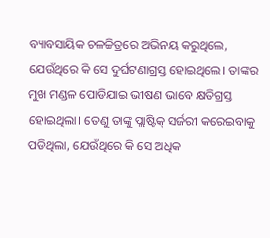ବ୍ୟାବସାୟିକ ଚଳଚ୍ଚିତ୍ରରେ ଅଭିନୟ କରୁଥିଲେ, ଯେଉଁଥିରେ କି ସେ ଦୁର୍ଘଟଣାଗ୍ରସ୍ତ ହୋଇଥିଲେ। ତାଙ୍କର ମୁଖ ମଣ୍ଡଳ ପୋଡିଯାଇ ଭୀଷଣ ଭାବେ କ୍ଷତିଗ୍ରସ୍ତ ହୋଇଥିଲା। ତେଣୁ ତାଙ୍କୁ ପ୍ଲାଷ୍ଟିକ୍ ସର୍ଜରୀ କରେଇବାକୁ ପଡିଥିଲା, ଯେଉଁଥିରେ କି ସେ ଅଧିକ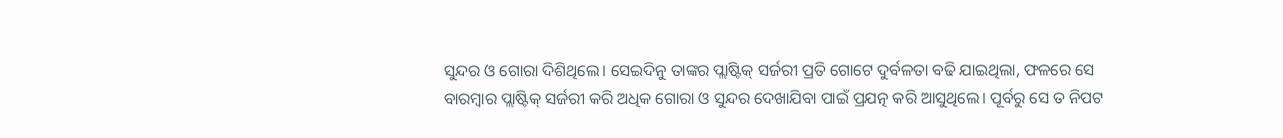ସୁନ୍ଦର ଓ ଗୋରା ଦିଶିଥିଲେ। ସେଇଦିନୁ ତାଙ୍କର ପ୍ଲାଷ୍ଟିକ୍ ସର୍ଜରୀ ପ୍ରତି ଗୋଟେ ଦୁର୍ବଳତା ବଢି ଯାଇଥିଲା, ଫଳରେ ସେ ବାରମ୍ବାର ପ୍ଲାଷ୍ଟିକ୍ ସର୍ଜରୀ କରି ଅଧିକ ଗୋରା ଓ ସୁନ୍ଦର ଦେଖାଯିବା ପାଇଁ ପ୍ରଯତ୍ନ କରି ଆସୁଥିଲେ। ପୂର୍ବରୁ ସେ ତ ନିପଟ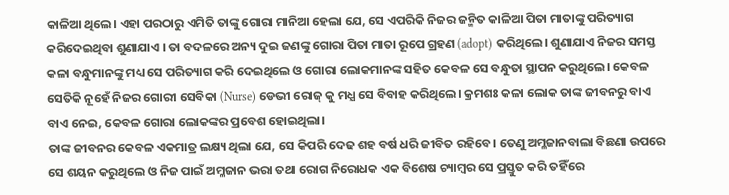କାଳିଆ ଥିଲେ। ଏହା ପରଠାରୁ ଏମିତି ତାଙ୍କୁ ଗୋରା ମାନିଆ ହେଲା ଯେ, ସେ ଏପରିକି ନିଜର ଜନ୍ମିତ କାଳିଆ ପିତା ମାତାଙ୍କୁ ପରିତ୍ୟାଗ କରିଦେଇଥିବା ଶୁଣାଯାଏ । ତା ବଦଳରେ ଅନ୍ୟ ଦୁଇ ଜଣଙ୍କୁ ଗୋରା ପିତା ମାତା ରୂପେ ଗ୍ରହଣ (adopt) କରିଥିଲେ। ଶୁଣାଯାଏ ନିଜର ସମସ୍ତ କଳା ବନ୍ଧୁମାନଙ୍କୁ ମଧ୍ୟ ସେ ପରିତ୍ୟାଗ କରି ଦେଇଥିଲେ ଓ ଗୋରା ଲୋକମାନଙ୍କ ସହିତ କେବଳ ସେ ବନ୍ଧୁତା ସ୍ଥାପନ କରୁଥିଲେ। କେବଳ ସେତିକି ନୂହେଁ ନିଜର ଗୋରୀ ସେବିକା (Nurse) ଡେଭୀ ରୋଜ୍ କୁ ମଧ୍ଯ ସେ ବିବାହ କରିଥିଲେ। କ୍ରମଶଃ କଳା ଲୋକ ତାଙ୍କ ଜୀବନରୁ ବାଏ ବାଏ ନେଇ, କେବଳ ଗୋରା ଲୋକଙ୍କର ପ୍ରବେଶ ହୋଇଥିଲା।
ତାଙ୍କ ଜୀବନର କେବଳ ଏକମାତ୍ର ଲକ୍ଷ୍ୟ ଥିଲା ଯେ, ସେ କିପରି ଦେଢ ଶହ ବର୍ଷ ଧରି ଜୀବିତ ରହିବେ। ତେଣୁ ଅମ୍ଳଜାନବାଲା ବିଛଣା ଉପରେ ସେ ଶୟନ କରୁଥିଲେ ଓ ନିଜ ପାଇଁ ଅମ୍ଳଜାନ ଭରା ତଥା ରୋଗ ନିରୋଧକ ଏକ ବିଶେଷ ଚ୍ୟାମ୍ବର ସେ ପ୍ରସ୍ତୁତ କରି ତହିଁରେ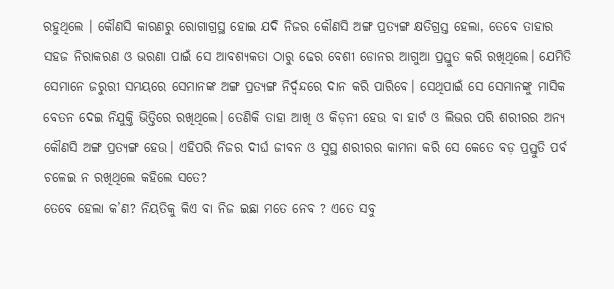ରହୁଥିଲେ । କୌଣସି କାରଣରୁ ରୋଗାଗ୍ରସ୍ଥ ହୋଇ ଯଦି ନିଜର କୌଣସି ଅଙ୍ଗ ପ୍ରତ୍ୟଙ୍ଗ କ୍ଷତିଗ୍ରସ୍ତ ହେଲା, ତେବେ ତାହାର ସହଜ ନିରାକରଣ ଓ ଭରଣା ପାଇଁ ସେ ଆବଶ୍ୟକତା ଠାରୁ ଢେର ବେଶୀ ଡୋନର ଆଗୁଆ ପ୍ରସ୍ତୁତ କରି ରଖିଥିଲେ। ଯେମିତି ସେମାନେ ଜରୁରୀ ସମୟରେ ସେମାନଙ୍କ ଅଙ୍ଗ ପ୍ରତ୍ୟଙ୍ଗ ନିର୍ଦ୍ଵନ୍ଦରେ ଦାନ କରି ପାରିବେ। ସେଥିପାଇଁ ସେ ସେମାନଙ୍କୁ ମାସିକ ବେତନ ଦେଇ ନିଯୁକ୍ତି ଭିତ୍ତିରେ ରଖିଥିଲେ। ତେଣିକି ତାହା ଆଖି ଓ କିଡ଼ନୀ ହେଉ ବା ହାର୍ଟ ଓ ଲିଭର ପରି ଶରୀରର ଅନ୍ୟ କୌଣସି ଅଙ୍ଗ ପ୍ରତ୍ୟଙ୍ଗ ହେଉ। ଏହିପରି ନିଜର ଦୀର୍ଘ ଜୀବନ ଓ ସୁସ୍ଥ ଶରୀରର କାମନା କରି ସେ କେତେ ବଡ଼ ପ୍ରସ୍ତୁତି ପର୍ବ ଚଳେଇ ନ ରଖିଥିଲେ କହିଲେ ସତେ?
ତେବେ ହେଲା କ’ଣ? ନିୟତିକୁ କିଏ ବା ନିଜ ଇଛା ମତେ ନେବ ? ଏତେ ସବୁ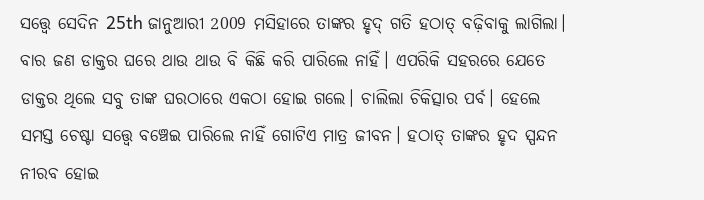ସତ୍ତ୍ୱେ ସେଦିନ 25th ଜାନୁଆରୀ 2009 ମସିହାରେ ତାଙ୍କର ହୃଦ୍ ଗତି ହଠାତ୍ ବଢ଼ିବାକୁ ଲାଗିଲା। ବାର ଜଣ ଡାକ୍ତର ଘରେ ଥାଉ ଥାଉ ବି କିଛି କରି ପାରିଲେ ନାହିଁ। ଏପରିକି ସହରରେ ଯେତେ ଡାକ୍ତର ଥିଲେ ସବୁ ତାଙ୍କ ଘରଠାରେ ଏକଠା ହୋଇ ଗଲେ। ଚାଲିଲା ଚିକିତ୍ସାର ପର୍ବ। ହେଲେ ସମସ୍ତ ଚେଷ୍ଟା ସତ୍ତ୍ୱେ ବଞ୍ଚେଇ ପାରିଲେ ନାହିଁ ଗୋଟିଏ ମାତ୍ର ଜୀବନ। ହଠାତ୍ ତାଙ୍କର ହୃଦ ସ୍ପନ୍ଦନ ନୀରବ ହୋଇ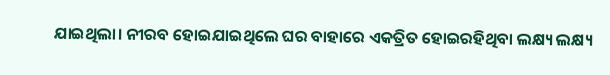ଯାଇଥିଲା। ନୀରବ ହୋଇଯାଇଥିଲେ ଘର ବାହାରେ ଏକତ୍ରିତ ହୋଇରହିଥିବା ଲକ୍ଷ୍ୟ ଲକ୍ଷ୍ୟ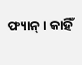ଫ୍ୟାନ୍। କାହିଁ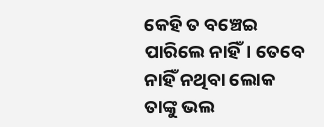କେହି ତ ବଞ୍ଚେଇ ପାରିଲେ ନାହିଁ। ତେବେ ନାହିଁ ନଥିବା ଲୋକ ତାଙ୍କୁ ଭଲ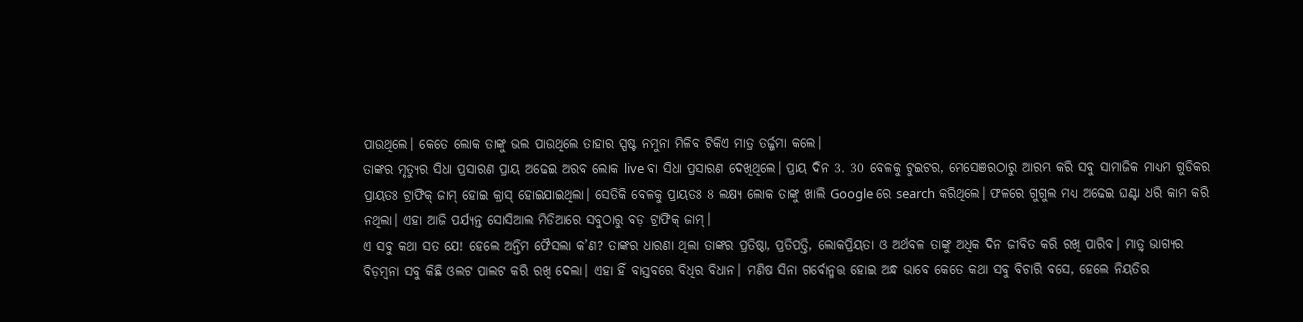ପାଉଥିଲେ। କେତେ ଲୋକ ତାଙ୍କୁ ଭଲ ପାଉଥିଲେ ତାହାର ସ୍ପଷ୍ଟ ନମୁନା ମିଳିବ ଟିକିଏ ମାତ୍ର ତର୍ଜ୍ଜମା କଲେ।
ତାଙ୍କର ମୃତ୍ୟୁର ସିଧା ପ୍ରସାରଣ ପ୍ରାୟ ଅଢେଇ ଅରବ ଲୋକ live ବା ସିଧା ପ୍ରସାରଣ ଦେଖିଥିଲେ। ପ୍ରାୟ ଦିନ 3. 30 ବେଳକୁ ଟୁଇଟର, ମେସେଞରଠାରୁ ଆରମ୍ଭ କରି ସବୁ ସାମାଜିକ ମାଧ୍ୟମ ଗୁଡିକର ପ୍ରାୟତଃ ଟ୍ରାଫିକ୍ ଜାମ୍ ହୋଇ କ୍ରାସ୍ ହୋଇଯାଇଥିଲା। ସେତିକି ବେଳକୁ ପ୍ରାୟତଃ 8 ଲକ୍ଷ୍ୟ ଲୋକ ତାଙ୍କୁ ଖାଲି Google ରେ search କରିଥିଲେ। ଫଳରେ ଗୁଗୁଲ ମଧ୍ୟ ଅଢେଇ ଘଣ୍ଟା ଧରି କାମ କରି ନଥିଲା। ଏହା ଆଜି ପର୍ଯ୍ୟନ୍ତ ସୋସିଆଲ ମିଡିଆରେ ସବୁଠାରୁ ବଡ଼ ଟ୍ରାଫିକ୍ ଜାମ୍।
ଏ ସବୁ କଥା ସତ ଯେ! ହେଲେ ଅନ୍ତିମ ଫୈସଲା କ’ଣ? ତାଙ୍କର ଧାରଣା ଥିଲା ତାଙ୍କର ପ୍ରତିଷ୍ଠା, ପ୍ରତିପତ୍ତି, ଲୋକପ୍ରିୟତା ଓ ଅର୍ଥବଳ ତାଙ୍କୁ ଅଧିକ ଦିନ ଜୀବିତ କରି ରଖି ପାରିବ। ମାତ୍ର୍ ଭାଗ୍ୟର ବିଡ଼ମ୍ବନା ସବୁ କିଛି ଓଲଟ ପାଲଟ କରି ରଖି ଦେଲା। ଏହା ହିଁ ବାସ୍ତବରେ ବିଧିର ବିଧାନ। ମଣିଷ ସିନା ଗର୍ବୋନ୍ମତ୍ତ ହୋଇ ଅନ୍ଧ ଭାବେ କେତେ କଥା ସବୁ ବିଚାରି ବସେ, ହେଲେ ନିୟତିର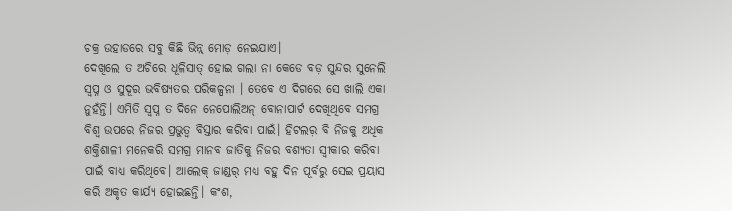ଚକ୍ର ଉହାଡରେ ସବୁ କିଛି ଭିନ୍ନ୍ ମୋଡ଼ ନେଇଯାଏ।
ଦେଖିଲେ ତ ଅଚିରେ ଧୂଳିସାତ୍ ହୋଇ ଗଲା ନା କେଡେ ବଡ଼ ସୁନ୍ଦର ସୁନେଲି ସ୍ଵପ୍ନ ଓ ସୁଦୂର ଭବିଷ୍ୟତର ପରିକଳ୍ପନା । ତେବେ ଏ ଦିଗରେ ସେ ଖାଲି ଏକା ନୁହଁନ୍ତି। ଏମିତି ସ୍ଵପ୍ନ ତ ଦିନେ ନେପୋଲିଅନ୍ ବୋନାପାର୍ଟ ଦେଖିଥିବେ ସମଗ୍ର ବିଶ୍ଵ ଉପରେ ନିଜର ପ୍ରଭୁତ୍ଵ ବିସ୍ତାର କରିବା ପାଇଁ। ହିଟଲର଼ ବି ନିଜକୁ ଅଧିକ ଶକ୍ତିଶାଳୀ ମନେକରି ସମଗ୍ର ମାନବ ଜାତିକୁ ନିଜର ବଶ୍ୟତା ସ୍ୱୀକାର କରିବା ପାଇଁ ବାଧ୍ୟ କରିଥିବେ। ଆଲେକ୍ ଜାଣ୍ଡର୍ ମଧ୍ଯ ବହୁ ଦିନ ପୂର୍ବରୁ ସେଇ ପ୍ରୟାସ କରି ଅକୃତ କାର୍ଯ୍ୟ ହୋଇଛନ୍ତି। କଂଶ,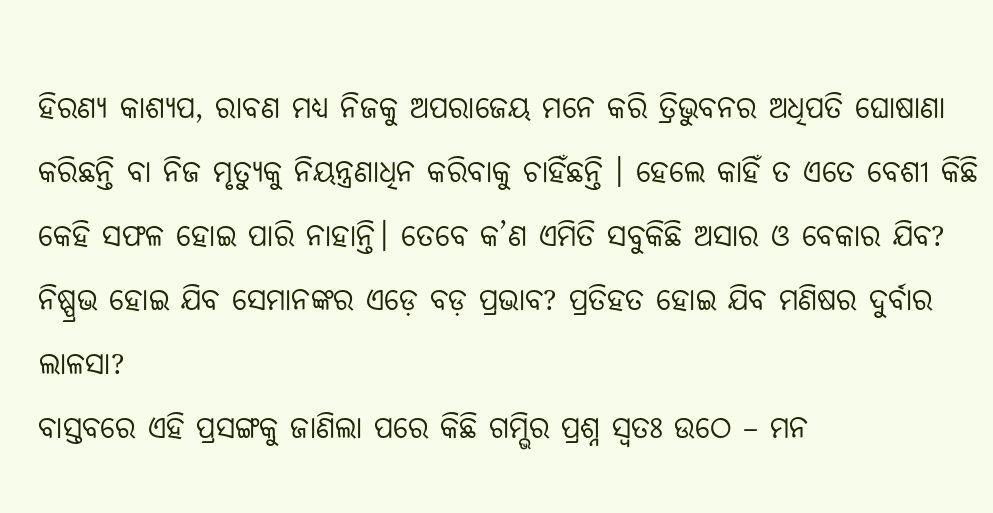ହିରଣ୍ୟ କାଶ୍ୟପ, ରାବଣ ମଧ୍ୟ ନିଜକୁ ଅପରାଜେୟ ମନେ କରି ତ୍ରିଭୁବନର ଅଧିପତି ଘୋଷାଣା କରିଛନ୍ତି ବା ନିଜ ମୃତ୍ୟୁକୁ ନିୟନ୍ତ୍ରଣାଧିନ କରିବାକୁ ଚାହିଁଛନ୍ତି । ହେଲେ କାହିଁ ତ ଏତେ ବେଶୀ କିଛି କେହି ସଫଳ ହୋଇ ପାରି ନାହାନ୍ତି। ତେବେ କ’ଣ ଏମିତି ସବୁକିଛି ଅସାର ଓ ବେକାର ଯିବ? ନିଷ୍ପ୍ରଭ ହୋଇ ଯିବ ସେମାନଙ୍କର ଏଡ଼େ ବଡ଼ ପ୍ରଭାବ? ପ୍ରତିହତ ହୋଇ ଯିବ ମଣିଷର ଦୁର୍ବାର ଲାଳସା?
ବାସ୍ତବରେ ଏହି ପ୍ରସଙ୍ଗକୁ ଜାଣିଲା ପରେ କିଛି ଗମ୍ଭିର ପ୍ରଶ୍ନ ସ୍ୱତଃ ଉଠେ – ମନ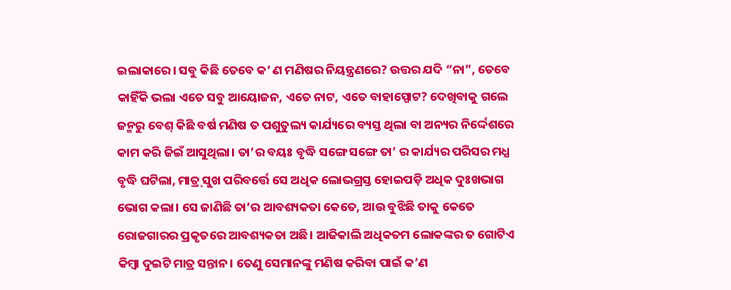ଇଲାକାରେ। ସବୁ କିଛି ତେବେ କ’ ଣ ମଣିଷର ନିୟନ୍ତ୍ରଣରେ? ଉତ୍ତର ଯଦି “ନା”, ତେବେ କାହିଁକି ଭଲା ଏତେ ସବୁ ଆୟୋଜନ, ଏତେ ନାଟ, ଏତେ ବାହାସ୍ପୋଟ? ଦେଖିବାକୁ ଗଲେ ଜନ୍ମରୁ ବେଶ୍ କିଛି ବର୍ଷ ମଣିଷ ତ ପଶୁତୁଲ୍ୟ କାର୍ଯ୍ୟରେ ବ୍ୟସ୍ତ ଥିଲା ବା ଅନ୍ୟର ନିର୍ଦ୍ଦେଶରେ କାମ କରି ଜିଇଁ ଆସୁଥିଲା। ତା’ର ବୟଃ ବୃଦ୍ଧି ସଙ୍ଗେ ସଙ୍ଗେ ତା’ ର କାର୍ଯ୍ୟର ପରିସର ମଧ୍ଯ ବୃଦ୍ଧି ଘଟିଲା, ମାତ୍ର୍ ସୁଖ ପରିବର୍ତ୍ତେ ସେ ଅଧିକ ଲୋଭଗ୍ରସ୍ତ ହୋଇପଡ଼ି ଅଧିକ ଦୁଃଖଭାଗ ଭୋଗ କଲା। ସେ ଜାଣିଛି ତା’ର ଆବଶ୍ୟକତା କେତେ, ଆଉ ବୁଝିଛି ତାକୁ କେତେ ରୋଜଗାରର ପ୍ରକୃତରେ ଆବଶ୍ୟକତା ଅଛି। ଆଜିକାଲି ଅଧିକତମ ଲୋକଙ୍କର ତ ଗୋଟିଏ କିମ୍ବା ଦୁଇଟି ମାତ୍ର ସନ୍ତାନ। ତେଣୁ ସେମାନଙ୍କୁ ମଣିଷ କରିବା ପାଇଁ କ’ଣ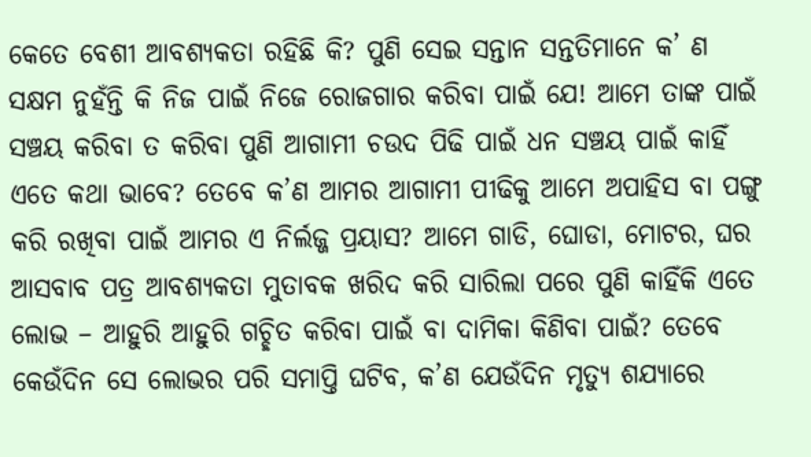କେତେ ବେଶୀ ଆବଶ୍ୟକତା ରହିଛି କି? ପୁଣି ସେଇ ସନ୍ତାନ ସନ୍ତତିମାନେ କ’ ଣ ସକ୍ଷମ ନୁହଁନ୍ତି କି ନିଜ ପାଇଁ ନିଜେ ରୋଜଗାର କରିବା ପାଇଁ ଯେ! ଆମେ ତାଙ୍କ ପାଇଁ ସଞ୍ଚୟ କରିବା ତ କରିବା ପୁଣି ଆଗାମୀ ଚଉଦ ପିଢି ପାଇଁ ଧନ ସଞ୍ଚୟ ପାଇଁ କାହିଁ ଏତେ କଥା ଭାବେ? ତେବେ କ’ଣ ଆମର ଆଗାମୀ ପୀଢିକୁ ଆମେ ଅପାହିସ ବା ପଙ୍ଗୁ କରି ରଖିବା ପାଇଁ ଆମର ଏ ନିର୍ଲଜ୍ଜ ପ୍ରୟାସ? ଆମେ ଗାଡି, ଘୋଡା, ମୋଟର, ଘର ଆସବାବ ପତ୍ର ଆବଶ୍ୟକତା ମୁତାବକ ଖରିଦ କରି ସାରିଲା ପରେ ପୁଣି କାହିଁକି ଏତେ ଲୋଭ – ଆହୁରି ଆହୁରି ଗଚ୍ଛିତ କରିବା ପାଇଁ ବା ଦାମିକା କିଣିବା ପାଇଁ? ତେବେ କେଉଁଦିନ ସେ ଲୋଭର ପରି ସମାପ୍ତି ଘଟିବ, କ’ଣ ଯେଉଁଦିନ ମୃତ୍ୟୁ ଶଯ୍ୟାରେ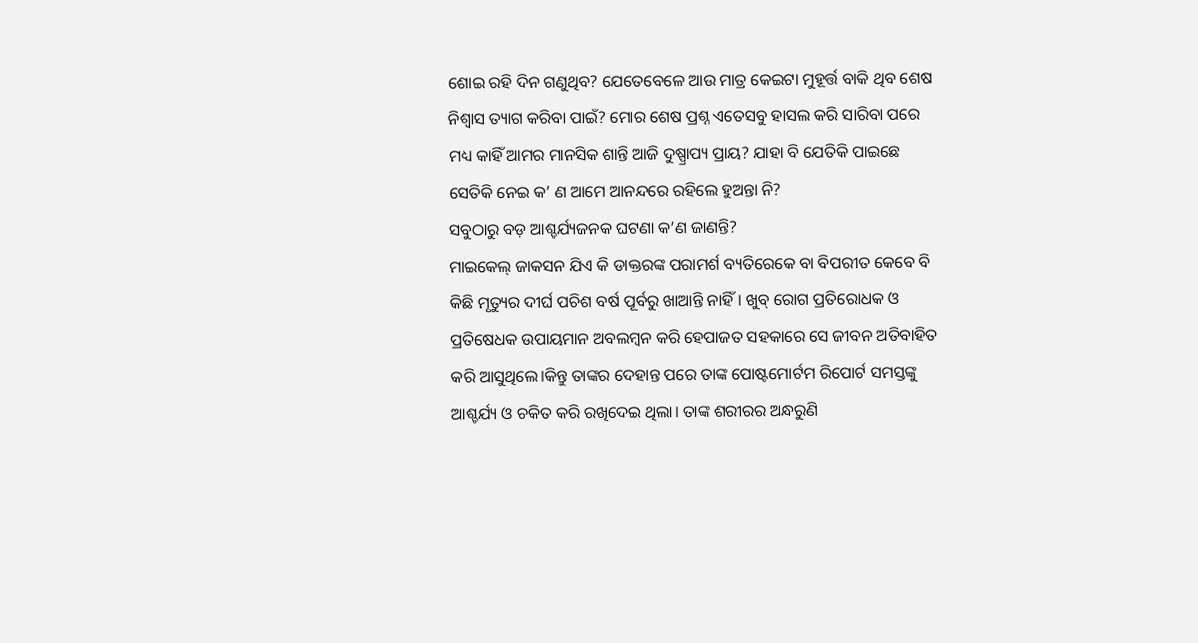ଶୋଇ ରହି ଦିନ ଗଣୁଥିବ? ଯେତେବେଳେ ଆଉ ମାତ୍ର କେଇଟା ମୁହୂର୍ତ୍ତ ବାକି ଥିବ ଶେଷ ନିଶ୍ଵାସ ତ୍ୟାଗ କରିବା ପାଇଁ? ମୋର ଶେଷ ପ୍ରଶ୍ନ ଏତେସବୁ ହାସଲ କରି ସାରିବା ପରେ ମଧ୍ୟ କାହିଁ ଆମର ମାନସିକ ଶାନ୍ତି ଆଜି ଦୁଷ୍ପ୍ରାପ୍ୟ ପ୍ରାୟ? ଯାହା ବି ଯେତିକି ପାଇଛେ ସେତିକି ନେଇ କ’ ଣ ଆମେ ଆନନ୍ଦରେ ରହିଲେ ହୁଅନ୍ତା ନି?
ସବୁଠାରୁ ବଡ଼ ଆଶ୍ଚର୍ଯ୍ୟଜନକ ଘଟଣା କ’ଣ ଜାଣନ୍ତି?
ମାଇକେଲ୍ ଜାକସନ ଯିଏ କି ଡାକ୍ତରଙ୍କ ପରାମର୍ଶ ବ୍ୟତିରେକେ ବା ବିପରୀତ କେବେ ବି କିଛି ମୃତ୍ୟୁର ଦୀର୍ଘ ପଚିଶ ବର୍ଷ ପୂର୍ବରୁ ଖାଆନ୍ତି ନାହିଁ। ଖୁବ୍ ରୋଗ ପ୍ରତିରୋଧକ ଓ ପ୍ରତିଷେଧକ ଉପାୟମାନ ଅବଲମ୍ବନ କରି ହେପାଜତ ସହକାରେ ସେ ଜୀବନ ଅତିବାହିତ କରି ଆସୁଥିଲେ।କିନ୍ତୁ ତାଙ୍କର ଦେହାନ୍ତ ପରେ ତାଙ୍କ ପୋଷ୍ଟମୋର୍ଟମ ରିପୋର୍ଟ ସମସ୍ତଙ୍କୁ ଆଶ୍ଚର୍ଯ୍ୟ ଓ ଚକିତ କରି ରଖିଦେଇ ଥିଲା। ତାଙ୍କ ଶରୀରର ଅନ୍ଧରୁଣି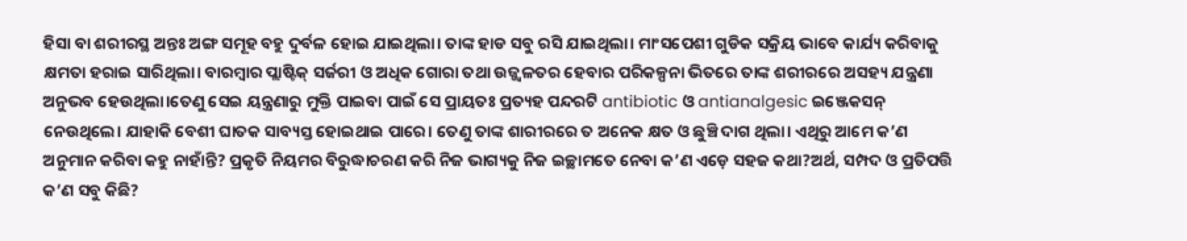ହିସା ବା ଶରୀରସ୍ଥ ଅନ୍ତଃ ଅଙ୍ଗ ସମୂହ ବହୁ ଦୁର୍ବଳ ହୋଇ ଯାଇଥିଲା। ତାଙ୍କ ହାଡ ସବୁ ରସି ଯାଇଥିଲା। ମାଂସପେଶୀ ଗୁଡିକ ସକ୍ରିୟ ଭାବେ କାର୍ଯ୍ୟ କରିବାକୁ କ୍ଷମତା ହରାଇ ସାରିଥିଲା। ବାରମ୍ବାର ପ୍ଲାଷ୍ଟିକ୍ ସର୍ଜରୀ ଓ ଅଧିକ ଗୋରା ତଥା ଉଜ୍ଜ୍ଵଳତର ହେବାର ପରିକଳ୍ପନା ଭିତରେ ତାଙ୍କ ଶରୀରରେ ଅସହ୍ୟ ଯନ୍ତ୍ରଣା ଅନୁଭବ ହେଉଥିଲା।ତେଣୁ ସେଇ ୟନ୍ତ୍ରଣାରୁ ମୁକ୍ତି ପାଇବା ପାଇଁ ସେ ପ୍ରାୟତଃ ପ୍ରତ୍ୟହ ପନ୍ଦରଟି antibiotic ଓ antianalgesic ଇଞ୍ଜେକସନ୍ ନେଉଥିଲେ। ଯାହାକି ବେଶୀ ଘାତକ ସାବ୍ୟସ୍ତ ହୋଇଥାଇ ପାରେ। ତେଣୁ ତାଙ୍କ ଶାରୀରରେ ତ ଅନେକ କ୍ଷତ ଓ ଛୁଞ୍ଚି ଦାଗ ଥିଲା। ଏଥିରୁ ଆମେ କ’ଣ ଅନୁମାନ କରିବା କହୁ ନାହାଁନ୍ତି? ପ୍ରକୃତି ନିୟମର ବିରୁଦ୍ଧାଚରଣ କରି ନିଜ ଭାଗ୍ୟକୁ ନିଜ ଇଚ୍ଛାମତେ ନେବା କ’ଣ ଏଡ଼େ ସହଜ କଥା?ଅର୍ଥ, ସମ୍ପଦ ଓ ପ୍ରତିପତ୍ତି କ’ଣ ସବୁ କିଛି?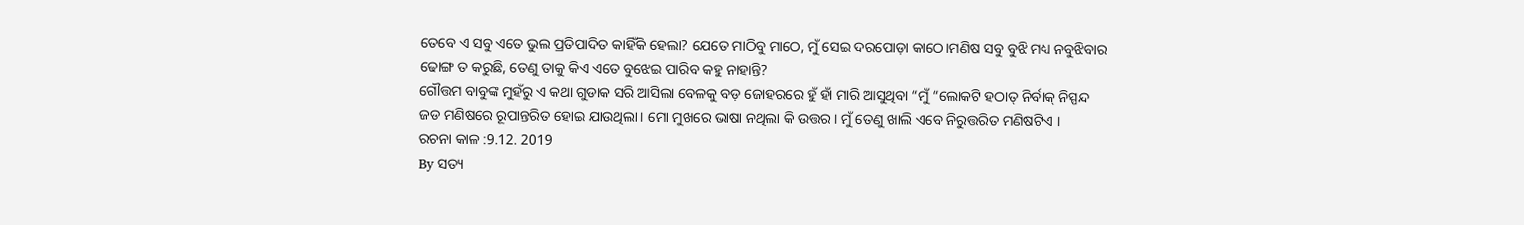ତେବେ ଏ ସବୁ ଏତେ ଭୁଲ ପ୍ରତିପାଦିତ କାହିଁକି ହେଲା? ଯେତେ ମାଠିବୁ ମାଠେ, ମୁଁ ସେଇ ଦରପୋଡ଼ା କାଠେ।ମଣିଷ ସବୁ ବୁଝି ମଧ୍ୟ ନବୁଝିବାର ଢୋଙ୍ଗ ତ କରୁଛି, ତେଣୁ ତାକୁ କିଏ ଏତେ ବୁଝେଇ ପାରିବ କହୁ ନାହାନ୍ତି?
ଗୌତ୍ତମ ବାବୁଙ୍କ ମୁହଁରୁ ଏ କଥା ଗୁଡାକ ସରି ଆସିଲା ବେଳକୁ ବଡ଼ ଜୋହରରେ ହୁଁ ହାଁ ମାରି ଆସୁଥିବା “ମୁଁ “ଲୋକଟି ହଠାତ୍ ନିର୍ବାକ୍ ନିସ୍ପନ୍ଦ ଜଡ ମଣିଷରେ ରୂପାନ୍ତରିତ ହୋଇ ଯାଉଥିଲା। ମୋ ମୁଖରେ ଭାଷା ନଥିଲା କି ଉତ୍ତର। ମୁଁ ତେଣୁ ଖାଲି ଏବେ ନିରୁତ୍ତରିତ ମଣିଷଟିଏ ।
ରଚନା କାଳ :9.12. 2019
By ସତ୍ୟ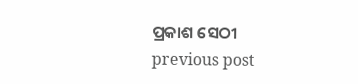ପ୍ରକାଶ ସେଠୀ
previous post